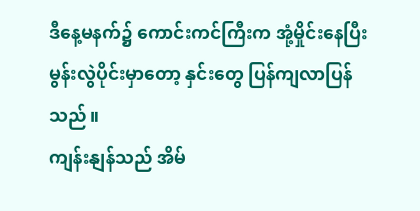ဒီနေ့မနက်၌ ကောင်းကင်ကြီးက အုံ့မှိုင်းနေပြီး မွန်းလွဲပိုင်းမှာတော့ နှင်းတွေ ပြန်ကျလာပြန်သည်။
ကျန်းနျန်သည် အိမ်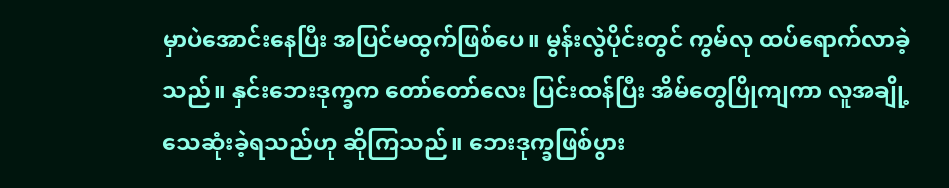မှာပဲအောင်းနေပြီး အပြင်မထွက်ဖြစ်ပေ။ မွန်းလွဲပိုင်းတွင် ကွမ်လု ထပ်ရောက်လာခဲ့သည်။ နှင်းဘေးဒုက္ခက တော်တော်လေး ပြင်းထန်ပြီး အိမ်တွေပြိုကျကာ လူအချို့ သေဆုံးခဲ့ရသည်ဟု ဆိုကြသည်။ ဘေးဒုက္ခဖြစ်ပွား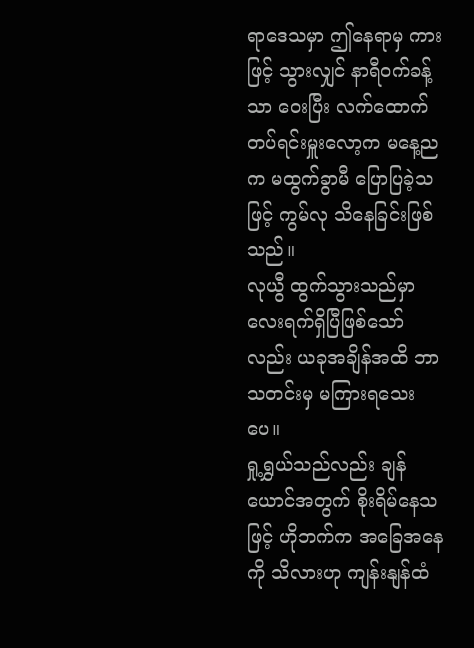ရာဒေသမှာ ဤနေရာမှ ကားဖြင့် သွားလျှင် နာရီဝက်ခန့်သာ ဝေးပြီး လက်ထောက်တပ်ရင်းမှူးလော့က မနေ့ညက မထွက်ခွာမီ ပြောပြခဲ့သဖြင့် ကွမ်လု သိနေခြင်းဖြစ်သည်။
လုယွီ ထွက်သွားသည်မှာ လေးရက်ရှိပြီဖြစ်သော်လည်း ယခုအချိန်အထိ ဘာသတင်းမှ မကြားရသေးပေ။
ရှု့ရွှယ်သည်လည်း ချန်ယောင်အတွက် စိုးရိမ်နေသဖြင့် ဟိုဘက်က အခြေအနေကို သိလားဟု ကျန်းနျန်ထံ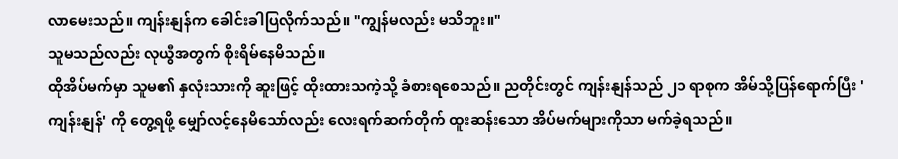လာမေးသည်။ ကျန်းနျန်က ခေါင်းခါပြလိုက်သည်။ "ကျွန်မလည်း မသိဘူး။"
သူမသည်လည်း လုယွီအတွက် စိုးရိမ်နေမိသည်။
ထိုအိပ်မက်မှာ သူမ၏ နှလုံးသားကို ဆူးဖြင့် ထိုးထားသကဲ့သို့ ခံစားရစေသည်။ ညတိုင်းတွင် ကျန်းနျန်သည် ၂၁ ရာစုက အိမ်သို့ပြန်ရောက်ပြီး 'ကျန်းနျန်' ကို တွေ့ရဖို့ မျှော်လင့်နေမိသော်လည်း လေးရက်ဆက်တိုက် ထူးဆန်းသော အိပ်မက်များကိုသာ မက်ခဲ့ရသည်။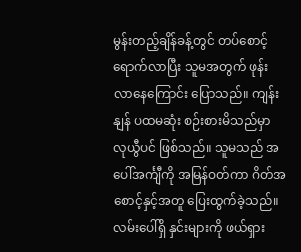မွန်းတည့်ချိန်ခန့်တွင် တပ်စောင့်ရောက်လာပြီး သူမအတွက် ဖုန်းလာနေကြောင်း ပြောသည်။ ကျန်းနျန် ပထမဆုံး စဉ်းစားမိသည်မှာ လုယွီပင် ဖြစ်သည်။ သူမသည် အပေါ်အင်္ကျီကို အမြန်ဝတ်ကာ ဂိတ်အစောင့်နှင့်အတူ ပြေးထွက်ခဲ့သည်။
လမ်းပေါ်ရှိ နှင်းများကို ဖယ်ရှား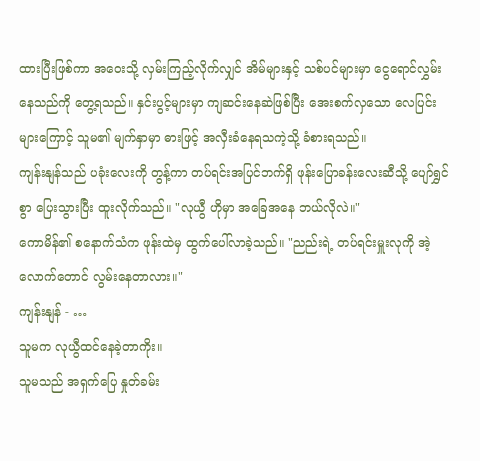ထားပြီးဖြစ်ကာ အဝေးသို့ လှမ်းကြည့်လိုက်လျှင် အိမ်များနှင့် သစ်ပင်များမှာ ငွေရောင်လွှမ်းနေသည်ကို တွေ့ရသည်။ နှင်းပွင့်များမှာ ကျဆင်းနေဆဲဖြစ်ပြီး အေးစက်လှသော လေပြင်းများကြောင့် သူမ၏ မျက်နှာမှာ ဓားဖြင့် အလှီးခံနေရသကဲ့သို့ ခံစားရသည်။
ကျန်းနျန်သည် ပခုံးလေးကို တွန့်ကာ တပ်ရင်းအပြင်ဘက်ရှိ ဖုန်းပြောခန်းလေးဆီသို့ ပျော်ရွှင်စွာ ပြေးသွားပြီး ထူးလိုက်သည်။ "လုယွီ ဟိုမှာ အခြေအနေ ဘယ်လိုလဲ။"
ကောမိန်၏ စနောက်သံက ဖုန်းထဲမှ ထွက်ပေါ်လာခဲ့သည်။ "ညည်းရဲ့ တပ်ရင်းမှူးလုကို အဲ့လောက်တောင် လွမ်းနေတာလား။"
ကျန်းနျန် - …
သူမက လုယွီထင်နေခဲ့တာကိုး။
သူမသည် အရှက်ပြေ နှုတ်ခမ်း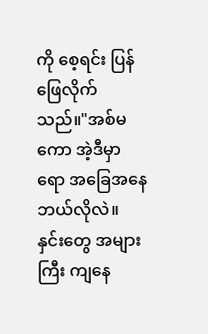ကို စေ့ရင်း ပြန်ဖြေလိုက်သည်။"အစ်မကော အဲ့ဒီမှာရော အခြေအနေ ဘယ်လိုလဲ။ နှင်းတွေ အများကြီး ကျနေ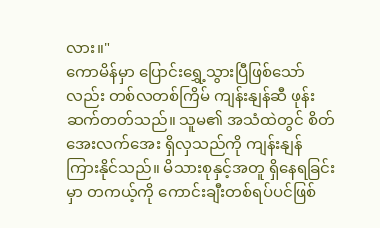လား။"
ကောမိန်မှာ ပြောင်းရွှေ့သွားပြီဖြစ်သော်လည်း တစ်လတစ်ကြိမ် ကျန်းနျန်ဆီ ဖုန်းဆက်တတ်သည်။ သူမ၏ အသံထဲတွင် စိတ်အေးလက်အေး ရှိလှသည်ကို ကျန်းနျန် ကြားနိုင်သည်။ မိသားစုနှင့်အတူ ရှိနေရခြင်းမှာ တကယ့်ကို ကောင်းချီးတစ်ရပ်ပင်ဖြစ်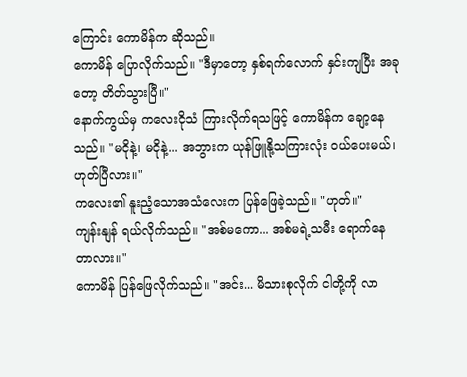ကြောင်း ကောမိန်က ဆိုသည်။
ကောမိန် ပြောလိုက်သည်။ "ဒီမှာတော့ နှစ်ရက်လောက် နှင်းကျပြီး အခုတော့ တိတ်သွားပြီ။"
နောက်ကွယ်မှ ကလေးငိုသံ ကြားလိုက်ရသဖြင့် ကောမိန်က ချော့နေသည်။ "မငိုနဲ့၊ မငိုနဲ့... အဘွားက ယုန်ဖြူနို့သကြားလုံး ဝယ်ပေးမယ်၊ ဟုတ်ပြီလား။"
ကလေး၏ နူးညံ့သောအသံလေးက ပြန်ဖြေခဲ့သည်။ "ဟုတ်။"
ကျန်းနျန် ရယ်လိုက်သည်။ "အစ်မကော... အစ်မရဲ့သမီး ရောက်နေတာလား။"
ကောမိန် ပြန်ဖြေလိုက်သည်။ "အင်း... မိသားစုလိုက် ငါတို့ကို လာ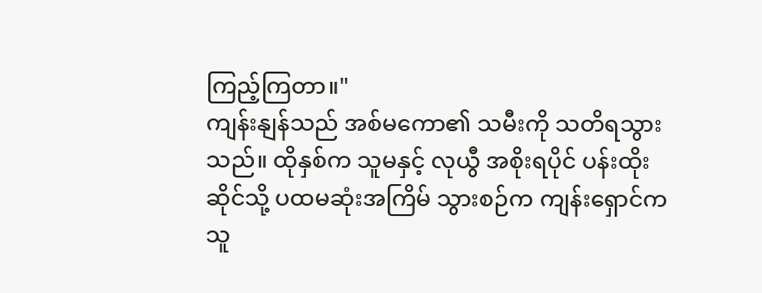ကြည့်ကြတာ။"
ကျန်းနျန်သည် အစ်မကော၏ သမီးကို သတိရသွားသည်။ ထိုနှစ်က သူမနှင့် လုယွီ အစိုးရပိုင် ပန်းထိုးဆိုင်သို့ ပထမဆုံးအကြိမ် သွားစဉ်က ကျန်းရှောင်က သူ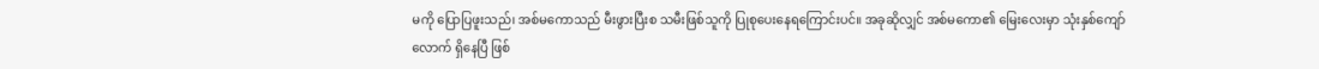မကို ပြောပြဖူးသည်၊ အစ်မကောသည် မီးဖွားပြီးစ သမီးဖြစ်သူကို ပြုစုပေးနေရကြောင်းပင်။ အခုဆိုလျှင် အစ်မကော၏ မြေးလေးမှာ သုံးနှစ်ကျော်လောက် ရှိနေပြီ ဖြစ်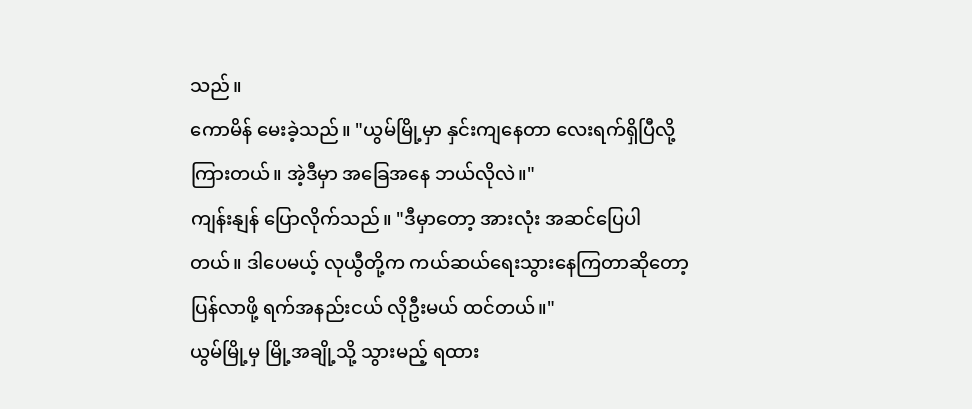သည်။
ကောမိန် မေးခဲ့သည်။ "ယွမ်မြို့မှာ နှင်းကျနေတာ လေးရက်ရှိပြီလို့ ကြားတယ်။ အဲ့ဒီမှာ အခြေအနေ ဘယ်လိုလဲ။"
ကျန်းနျန် ပြောလိုက်သည်။ "ဒီမှာတော့ အားလုံး အဆင်ပြေပါတယ်။ ဒါပေမယ့် လုယွီတို့က ကယ်ဆယ်ရေးသွားနေကြတာဆိုတော့ ပြန်လာဖို့ ရက်အနည်းငယ် လိုဦးမယ် ထင်တယ်။"
ယွမ်မြို့မှ မြို့အချို့သို့ သွားမည့် ရထား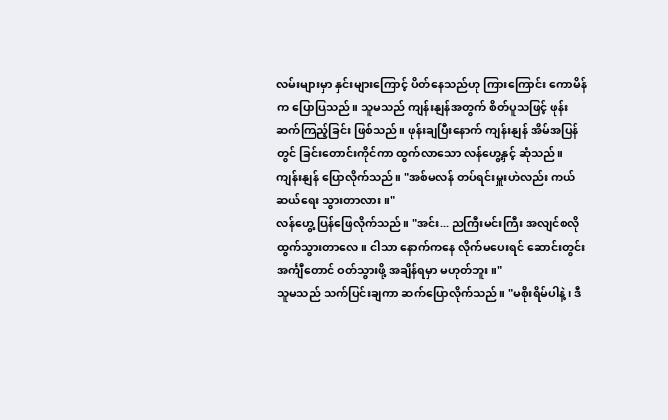လမ်းများမှာ နှင်းများကြောင့် ပိတ်နေသည်ဟု ကြားကြောင်း ကောမိန်က ပြောပြသည်။ သူမသည် ကျန်းနျန်အတွက် စိတ်ပူသဖြင့် ဖုန်းဆက်ကြည့်ခြင်း ဖြစ်သည်။ ဖုန်းချပြီးနောက် ကျန်းနျန် အိမ်အပြန်တွင် ခြင်းတောင်းကိုင်ကာ ထွက်လာသော လန်ဟွေ့နှင့် ဆုံသည်။ ကျန်းနျန် ပြောလိုက်သည်။ "အစ်မလန် တပ်ရင်းမှူးဟဲလည်း ကယ်ဆယ်ရေး သွားတာလား။"
လန်ဟွေ့ ပြန်ဖြေလိုက်သည်။ "အင်း... ညကြီးမင်းကြီး အလျင်စလို ထွက်သွားတာလေ။ ငါသာ နောက်ကနေ လိုက်မပေးရင် ဆောင်းတွင်းအင်္ကျီတောင် ဝတ်သွားဖို့ အချိန်ရမှာ မဟုတ်ဘူး။"
သူမသည် သက်ပြင်းချကာ ဆက်ပြောလိုက်သည်။ "မစိုးရိမ်ပါနဲ့၊ ဒီ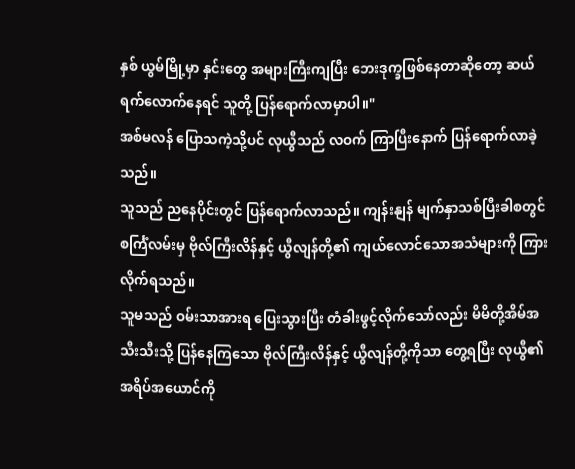နှစ် ယွမ်မြို့မှာ နှင်းတွေ အများကြီးကျပြီး ဘေးဒုက္ခဖြစ်နေတာဆိုတော့ ဆယ်ရက်လောက်နေရင် သူတို့ ပြန်ရောက်လာမှာပါ။"
အစ်မလန် ပြောသကဲ့သို့ပင် လုယွီသည် လဝက် ကြာပြီးနောက် ပြန်ရောက်လာခဲ့သည်။
သူသည် ညနေပိုင်းတွင် ပြန်ရောက်လာသည်။ ကျန်းနျန် မျက်နှာသစ်ပြီးခါစတွင် စင်္ကြံလမ်းမှ ဗိုလ်ကြီးလိန်နှင့် ယွီလျန်တို့၏ ကျယ်လောင်သောအသံများကို ကြားလိုက်ရသည်။
သူမသည် ဝမ်းသာအားရ ပြေးသွားပြီး တံခါးဖွင့်လိုက်သော်လည်း မိမိတို့အိမ်အသီးသီးသို့ ပြန်နေကြသော ဗိုလ်ကြီးလိန်နှင့် ယွီလျန်တို့ကိုသာ တွေ့ရပြီး လုယွီ၏ အရိပ်အယောင်ကို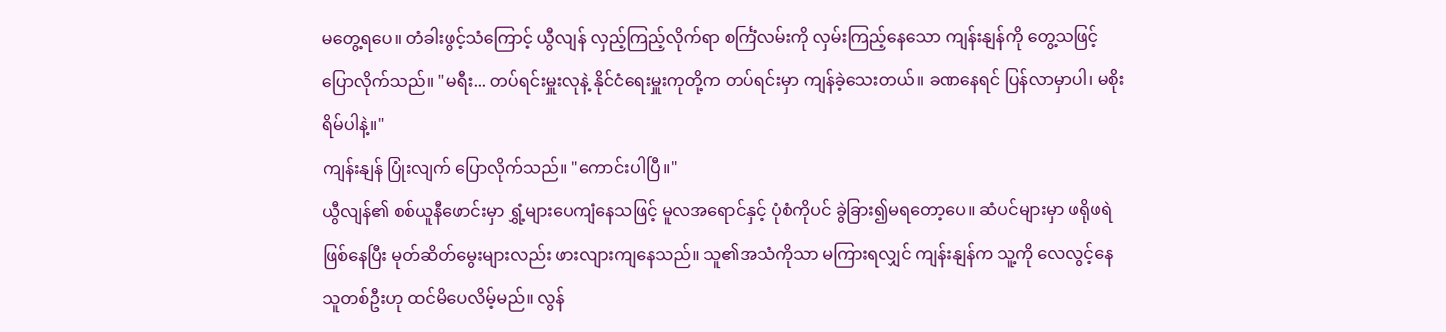မတွေ့ရပေ။ တံခါးဖွင့်သံကြောင့် ယွီလျန် လှည့်ကြည့်လိုက်ရာ စင်္ကြံလမ်းကို လှမ်းကြည့်နေသော ကျန်းနျန်ကို တွေ့သဖြင့် ပြောလိုက်သည်။ "မရီး... တပ်ရင်းမှူးလုနဲ့ နိုင်ငံရေးမှူးကုတို့က တပ်ရင်းမှာ ကျန်ခဲ့သေးတယ်။ ခဏနေရင် ပြန်လာမှာပါ၊ မစိုးရိမ်ပါနဲ့။"
ကျန်းနျန် ပြုံးလျက် ပြောလိုက်သည်။ "ကောင်းပါပြီ။"
ယွီလျန်၏ စစ်ယူနီဖောင်းမှာ ရွှံ့များပေကျံနေသဖြင့် မူလအရောင်နှင့် ပုံစံကိုပင် ခွဲခြား၍မရတော့ပေ။ ဆံပင်များမှာ ဖရိုဖရဲဖြစ်နေပြီး မုတ်ဆိတ်မွေးများလည်း ဖားလျားကျနေသည်။ သူ၏အသံကိုသာ မကြားရလျှင် ကျန်းနျန်က သူ့ကို လေလွင့်နေသူတစ်ဦးဟု ထင်မိပေလိမ့်မည်။ လွန်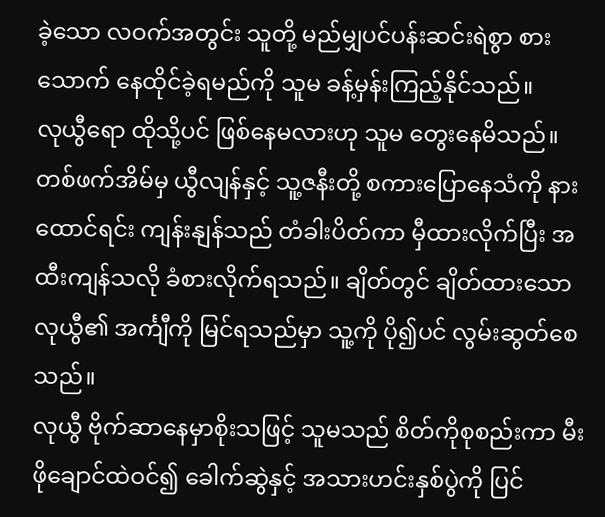ခဲ့သော လဝက်အတွင်း သူတို့ မည်မျှပင်ပန်းဆင်းရဲစွာ စားသောက် နေထိုင်ခဲ့ရမည်ကို သူမ ခန့်မှန်းကြည့်နိုင်သည်။
လုယွီရော ထိုသို့ပင် ဖြစ်နေမလားဟု သူမ တွေးနေမိသည်။
တစ်ဖက်အိမ်မှ ယွီလျန်နှင့် သူ့ဇနီးတို့ စကားပြောနေသံကို နားထောင်ရင်း ကျန်းနျန်သည် တံခါးပိတ်ကာ မှီထားလိုက်ပြီး အထီးကျန်သလို ခံစားလိုက်ရသည်။ ချိတ်တွင် ချိတ်ထားသော လုယွီ၏ အင်္ကျီကို မြင်ရသည်မှာ သူ့ကို ပို၍ပင် လွမ်းဆွတ်စေသည်။
လုယွီ ဗိုက်ဆာနေမှာစိုးသဖြင့် သူမသည် စိတ်ကိုစုစည်းကာ မီးဖိုချောင်ထဲဝင်၍ ခေါက်ဆွဲနှင့် အသားဟင်းနှစ်ပွဲကို ပြင်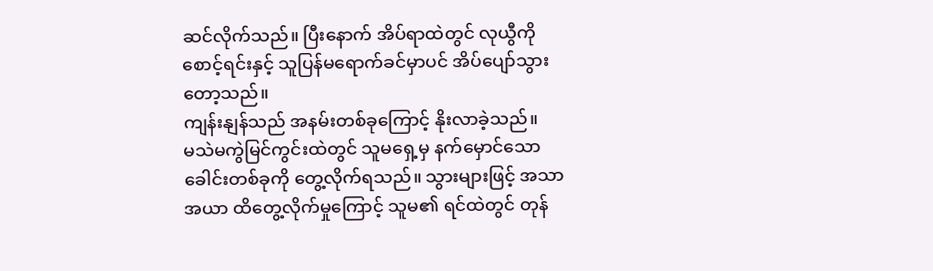ဆင်လိုက်သည်။ ပြီးနောက် အိပ်ရာထဲတွင် လုယွီကို စောင့်ရင်းနှင့် သူပြန်မရောက်ခင်မှာပင် အိပ်ပျော်သွားတော့သည်။
ကျန်းနျန်သည် အနမ်းတစ်ခုကြောင့် နိုးလာခဲ့သည်။
မသဲမကွဲမြင်ကွင်းထဲတွင် သူမရှေ့မှ နက်မှောင်သော ခေါင်းတစ်ခုကို တွေ့လိုက်ရသည်။ သွားများဖြင့် အသာအယာ ထိတွေ့လိုက်မှုကြောင့် သူမ၏ ရင်ထဲတွင် တုန်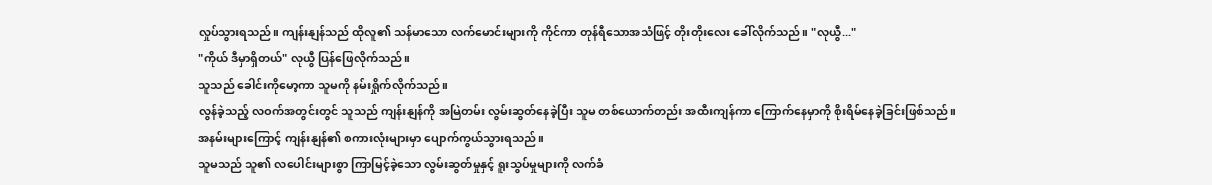လှုပ်သွားရသည်။ ကျန်းနျန်သည် ထိုလူ၏ သန်မာသော လက်မောင်းများကို ကိုင်ကာ တုန်ရီသောအသံဖြင့် တိုးတိုးလေး ခေါ်လိုက်သည်။ "လုယွီ..."
"ကိုယ် ဒီမှာရှိတယ်" လုယွီ ပြန်ဖြေလိုက်သည်။
သူသည် ခေါင်းကိုမော့ကာ သူမကို နမ်းရှိုက်လိုက်သည်။
လွန်ခဲ့သည့် လဝက်အတွင်းတွင် သူသည် ကျန်းနျန်ကို အမြဲတမ်း လွမ်းဆွတ်နေခဲ့ပြီး သူမ တစ်ယောက်တည်း အထီးကျန်ကာ ကြောက်နေမှာကို စိုးရိမ်နေခဲ့ခြင်းဖြစ်သည်။
အနမ်းများကြောင့် ကျန်းနျန်၏ စကားလုံးများမှာ ပျောက်ကွယ်သွားရသည်။
သူမသည် သူ၏ လပေါင်းများစွာ ကြာမြင့်ခဲ့သော လွမ်းဆွတ်မှုနှင့် ရူးသွပ်မှုများကို လက်ခံ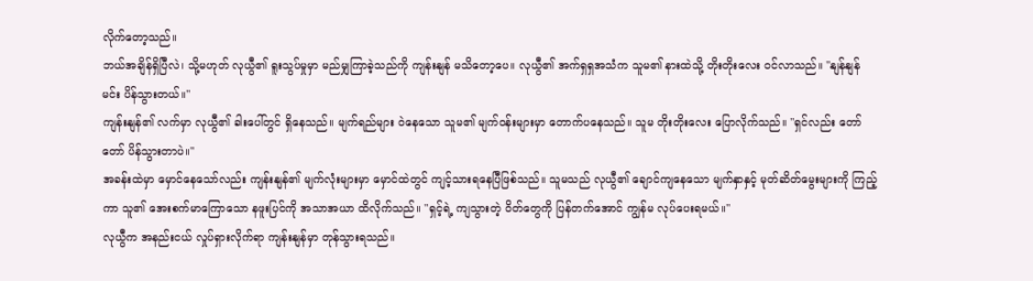လိုက်တော့သည်။
ဘယ်အချိန်ရှိပြီလဲ၊ သို့မဟုတ် လုယွီ၏ ရူးသွပ်မှုမှာ မည်မျှကြာခဲ့သည်ကို ကျန်းနျန် မသိတော့ပေ။ လုယွီ၏ အက်ရှရှအသံက သူမ၏ နားထဲသို့ တိုးတိုးလေး ဝင်လာသည်။ "နျန်နျန် မင်း ပိန်သွားတယ်။"
ကျန်းနျန်၏ လက်မှာ လုယွီ၏ ခါးပေါ်တွင် ရှိနေသည်။ မျက်ရည်များ ဝဲနေသော သူမ၏ မျက်ဝန်းများမှာ တောက်ပနေသည်။ သူမ တိုးတိုးလေး ပြောလိုက်သည်။ "ရှင်လည်း တော်တော် ပိန်သွားတာပဲ။"
အခန်းထဲမှာ မှောင်နေသော်လည်း ကျန်းနျန်၏ မျက်လုံးများမှာ မှောင်ထဲတွင် ကျင့်သားရနေပြီဖြစ်သည်။ သူမသည် လုယွီ၏ ချောင်ကျနေသော မျက်နှာနှင့် မုတ်ဆိတ်မွေးများကို ကြည့်ကာ သူ၏ အေးစက်မာကြောသော နဖူးပြင်ကို အသာအယာ ထိလိုက်သည်။ "ရှင့်ရဲ့ ကျသွားတဲ့ ဝိတ်တွေကို ပြန်တက်အောင် ကျွန်မ လုပ်ပေးရမယ်။"
လုယွီက အနည်းငယ် လှုပ်ရှားလိုက်ရာ ကျန်းနျန်မှာ တုန်သွားရသည်။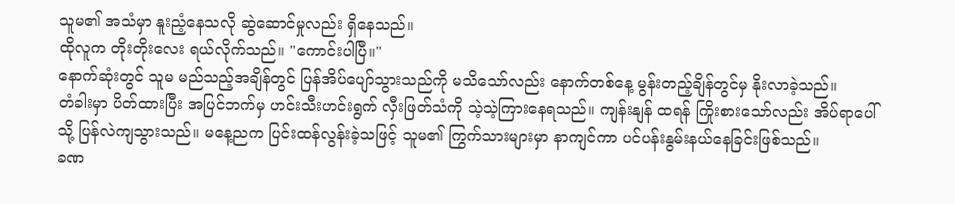သူမ၏ အသံမှာ နူးညံ့နေသလို ဆွဲဆောင်မှုလည်း ရှိနေသည်။
ထိုလူက တိုးတိုးလေး ရယ်လိုက်သည်။ "ကောင်းပါပြီ။"
နောက်ဆုံးတွင် သူမ မည်သည့်အချိန်တွင် ပြန်အိပ်ပျော်သွားသည်ကို မသိသော်လည်း နောက်တစ်နေ့ မွန်းတည့်ချိန်တွင်မှ နိုးလာခဲ့သည်။
တံခါးမှာ ပိတ်ထားပြီး အပြင်ဘက်မှ ဟင်းသီးဟင်းရွက် လှီးဖြတ်သံကို သဲ့သဲ့ကြားနေရသည်။ ကျန်းနျန် ထရန် ကြိုးစားသော်လည်း အိပ်ရာပေါ်သို့ ပြန်လဲကျသွားသည်။ မနေ့ညက ပြင်းထန်လွန်းခဲ့သဖြင့် သူမ၏ ကြွက်သားများမှာ နာကျင်ကာ ပင်ပန်းနွမ်းနယ်နေခြင်းဖြစ်သည်။
ခဏ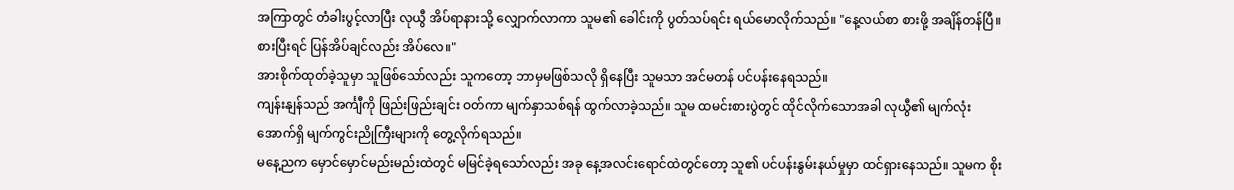အကြာတွင် တံခါးပွင့်လာပြီး လုယွီ အိပ်ရာနားသို့ လျှောက်လာကာ သူမ၏ ခေါင်းကို ပွတ်သပ်ရင်း ရယ်မောလိုက်သည်။ "နေ့လယ်စာ စားဖို့ အချိန်တန်ပြီ။ စားပြီးရင် ပြန်အိပ်ချင်လည်း အိပ်လေ။"
အားစိုက်ထုတ်ခဲ့သူမှာ သူဖြစ်သော်လည်း သူကတော့ ဘာမှမဖြစ်သလို ရှိနေပြီး သူမသာ အင်မတန် ပင်ပန်းနေရသည်။
ကျန်းနျန်သည် အင်္ကျီကို ဖြည်းဖြည်းချင်း ဝတ်ကာ မျက်နှာသစ်ရန် ထွက်လာခဲ့သည်။ သူမ ထမင်းစားပွဲတွင် ထိုင်လိုက်သောအခါ လုယွီ၏ မျက်လုံးအောက်ရှိ မျက်ကွင်းညိုကြီးများကို တွေ့လိုက်ရသည်။
မနေ့ညက မှောင်မှောင်မည်းမည်းထဲတွင် မမြင်ခဲ့ရသော်လည်း အခု နေ့အလင်းရောင်ထဲတွင်တော့ သူ၏ ပင်ပန်းနွမ်းနယ်မှုမှာ ထင်ရှားနေသည်။ သူမက စိုး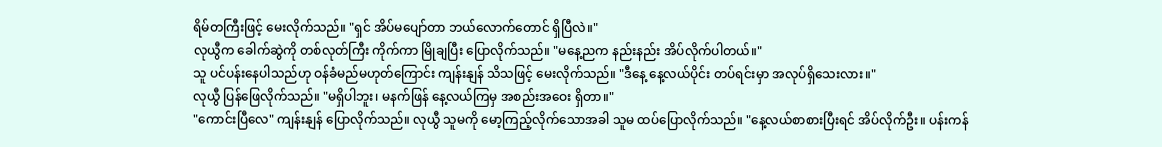ရိမ်တကြီးဖြင့် မေးလိုက်သည်။ "ရှင် အိပ်မပျော်တာ ဘယ်လောက်တောင် ရှိပြီလဲ။"
လုယွီက ခေါက်ဆွဲကို တစ်လုတ်ကြီး ကိုက်ကာ မြိုချပြီး ပြောလိုက်သည်။ "မနေ့ညက နည်းနည်း အိပ်လိုက်ပါတယ်။"
သူ ပင်ပန်းနေပါသည်ဟု ဝန်ခံမည်မဟုတ်ကြောင်း ကျန်းနျန် သိသဖြင့် မေးလိုက်သည်။ "ဒီနေ့ နေ့လယ်ပိုင်း တပ်ရင်းမှာ အလုပ်ရှိသေးလား။"
လုယွီ ပြန်ဖြေလိုက်သည်။ "မရှိပါဘူး၊ မနက်ဖြန် နေ့လယ်ကြမှ အစည်းအဝေး ရှိတာ။"
"ကောင်းပြီလေ" ကျန်းနျန် ပြောလိုက်သည်။ လုယွီ သူမကို မော့ကြည့်လိုက်သောအခါ သူမ ထပ်ပြောလိုက်သည်။ "နေ့လယ်စာစားပြီးရင် အိပ်လိုက်ဦး။ ပန်းကန်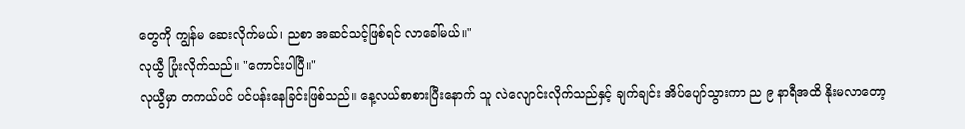တွေကို ကျွန်မ ဆေးလိုက်မယ်၊ ညစာ အဆင်သင့်ဖြစ်ရင် လာခေါ်မယ်။"
လုယွီ ပြုံးလိုက်သည်။ "ကောင်းပါပြီ။"
လုယွီမှာ တကယ်ပင် ပင်ပန်းနေခြင်းဖြစ်သည်။ နေ့လယ်စာစားပြီးနောက် သူ လဲလျောင်းလိုက်သည်နှင့် ချက်ချင်း အိပ်ပျော်သွားကာ ည ၉ နာရီအထိ နိုးမလာတော့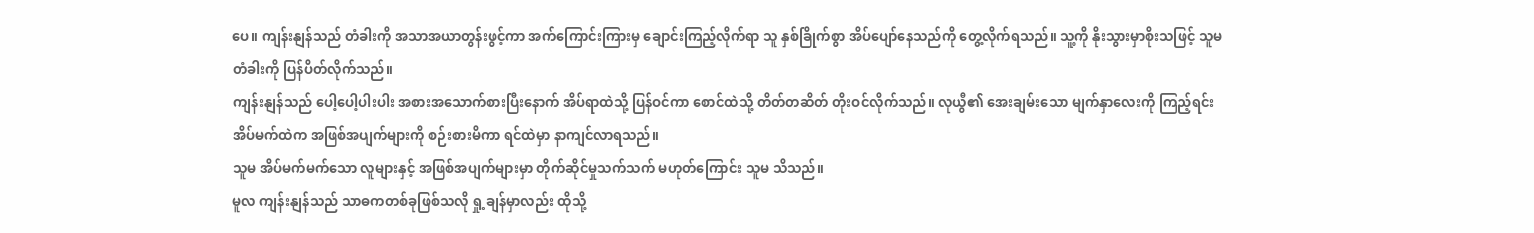ပေ။ ကျန်းနျန်သည် တံခါးကို အသာအယာတွန်းဖွင့်ကာ အက်ကြောင်းကြားမှ ချောင်းကြည့်လိုက်ရာ သူ နှစ်ခြိုက်စွာ အိပ်ပျော်နေသည်ကို တွေ့လိုက်ရသည်။ သူ့ကို နိုးသွားမှာစိုးသဖြင့် သူမ တံခါးကို ပြန်ပိတ်လိုက်သည်။
ကျန်းနျန်သည် ပေါ့ပေါ့ပါးပါး အစားအသောက်စားပြီးနောက် အိပ်ရာထဲသို့ ပြန်ဝင်ကာ စောင်ထဲသို့ တိတ်တဆိတ် တိုးဝင်လိုက်သည်။ လုယွီ၏ အေးချမ်းသော မျက်နှာလေးကို ကြည့်ရင်း အိပ်မက်ထဲက အဖြစ်အပျက်များကို စဉ်းစားမိကာ ရင်ထဲမှာ နာကျင်လာရသည်။
သူမ အိပ်မက်မက်သော လူများနှင့် အဖြစ်အပျက်များမှာ တိုက်ဆိုင်မှုသက်သက် မဟုတ်ကြောင်း သူမ သိသည်။
မူလ ကျန်းနျန်သည် သာဓကတစ်ခုဖြစ်သလို ရှု့ချန်မှာလည်း ထိုသို့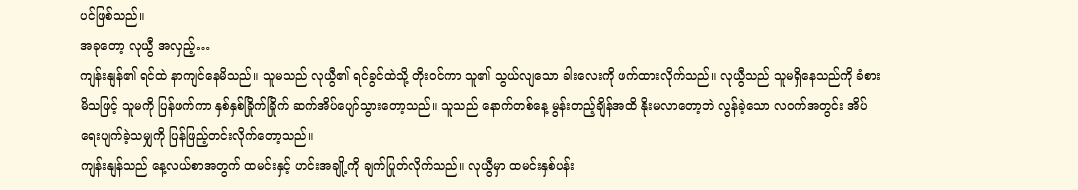ပင်ဖြစ်သည်။
အခုတော့ လုယွီ အလှည့်…
ကျန်းနျန်၏ ရင်ထဲ နာကျင်နေမိသည်။ သူမသည် လုယွီ၏ ရင်ခွင်ထဲသို့ တိုးဝင်ကာ သူ၏ သွယ်လျသော ခါးလေးကို ဖက်ထားလိုက်သည်။ လုယွီသည် သူမရှိနေသည်ကို ခံစားမိသဖြင့် သူမကို ပြန်ဖက်ကာ နှစ်နှစ်ခြိုက်ခြိုက် ဆက်အိပ်ပျော်သွားတော့သည်။ သူသည် နောက်တစ်နေ့ မွန်းတည့်ချိန်အထိ နိုးမလာတော့ဘဲ လွန်ခဲ့သော လဝက်အတွင်း အိပ်ရေးပျက်ခဲ့သမျှကို ပြန်ဖြည့်တင်းလိုက်တော့သည်။
ကျန်းနျန်သည် နေ့လယ်စာအတွက် ထမင်းနှင့် ဟင်းအချို့ကို ချက်ပြုတ်လိုက်သည်။ လုယွီမှာ ထမင်းနှစ်ပန်း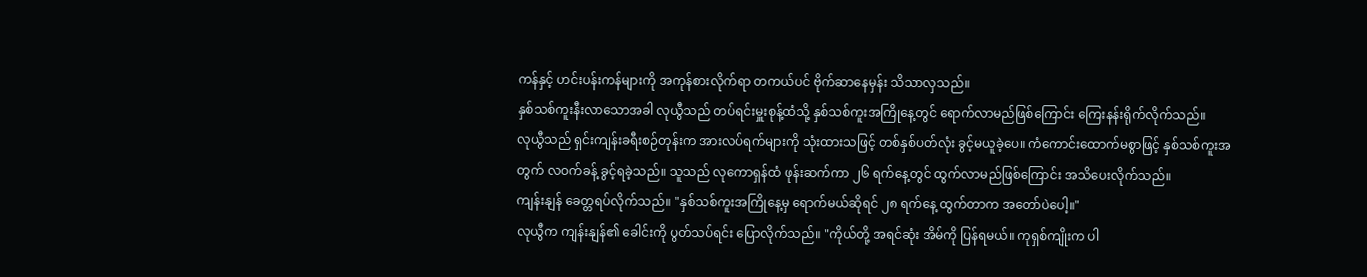ကန်နှင့် ဟင်းပန်းကန်များကို အကုန်စားလိုက်ရာ တကယ်ပင် ဗိုက်ဆာနေမှန်း သိသာလှသည်။
နှစ်သစ်ကူးနီးလာသောအခါ လုယွီသည် တပ်ရင်းမှူးစုန့်ထံသို့ နှစ်သစ်ကူးအကြိုနေ့တွင် ရောက်လာမည်ဖြစ်ကြောင်း ကြေးနန်းရိုက်လိုက်သည်။
လုယွီသည် ရှင်းကျန်းခရီးစဉ်တုန်းက အားလပ်ရက်များကို သုံးထားသဖြင့် တစ်နှစ်ပတ်လုံး ခွင့်မယူခဲ့ပေ။ ကံကောင်းထောက်မစွာဖြင့် နှစ်သစ်ကူးအတွက် လဝက်ခန့် ခွင့်ရခဲ့သည်။ သူသည် လုကောရှန်ထံ ဖုန်းဆက်ကာ ၂၆ ရက်နေ့တွင် ထွက်လာမည်ဖြစ်ကြောင်း အသိပေးလိုက်သည်။
ကျန်းနျန် ခေတ္တရပ်လိုက်သည်။ "နှစ်သစ်ကူးအကြိုနေ့မှ ရောက်မယ်ဆိုရင် ၂၈ ရက်နေ့ ထွက်တာက အတော်ပဲပေါ့။"
လုယွီက ကျန်းနျန်၏ ခေါင်းကို ပွတ်သပ်ရင်း ပြောလိုက်သည်။ "ကိုယ်တို့ အရင်ဆုံး အိမ်ကို ပြန်ရမယ်။ ကုရှစ်ကျိုးက ပါ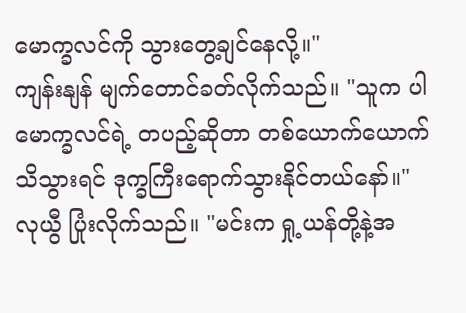မောက္ခလင်ကို သွားတွေ့ချင်နေလို့။"
ကျန်းနျန် မျက်တောင်ခတ်လိုက်သည်။ "သူက ပါမောက္ခလင်ရဲ့ တပည့်ဆိုတာ တစ်ယောက်ယောက် သိသွားရင် ဒုက္ခကြီးရောက်သွားနိုင်တယ်နော်။"
လုယွီ ပြုံးလိုက်သည်။ "မင်းက ရှု့ယန်တို့နဲ့အ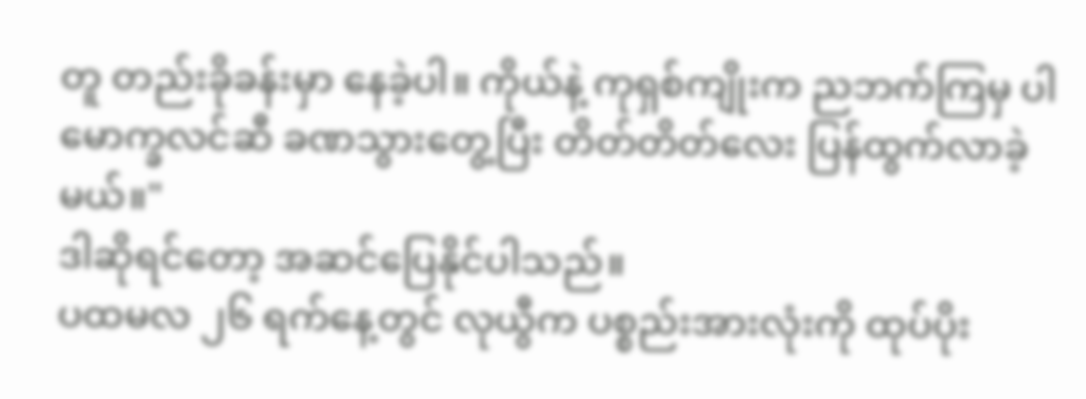တူ တည်းခိုခန်းမှာ နေခဲ့ပါ။ ကိုယ်နဲ့ ကုရှစ်ကျိုးက ညဘက်ကြမှ ပါမောက္ခလင်ဆီ ခဏသွားတွေ့ပြီး တိတ်တိတ်လေး ပြန်ထွက်လာခဲ့မယ်။"
ဒါဆိုရင်တော့ အဆင်ပြေနိုင်ပါသည်။
ပထမလ ၂၆ ရက်နေ့တွင် လုယွီက ပစ္စည်းအားလုံးကို ထုပ်ပိုး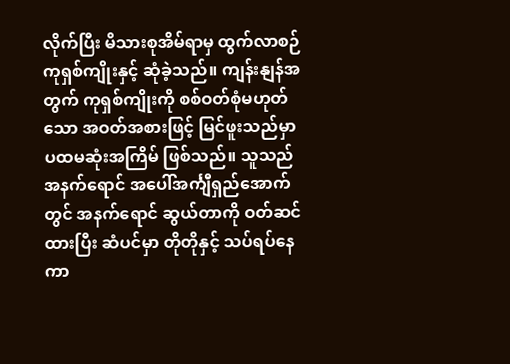လိုက်ပြီး မိသားစုအိမ်ရာမှ ထွက်လာစဉ် ကုရှစ်ကျိုးနှင့် ဆုံခဲ့သည်။ ကျန်းနျန်အတွက် ကုရှစ်ကျိုးကို စစ်ဝတ်စုံမဟုတ်သော အဝတ်အစားဖြင့် မြင်ဖူးသည်မှာ ပထမဆုံးအကြိမ် ဖြစ်သည်။ သူသည် အနက်ရောင် အပေါ်အင်္ကျီရှည်အောက်တွင် အနက်ရောင် ဆွယ်တာကို ဝတ်ဆင်ထားပြီး ဆံပင်မှာ တိုတိုနှင့် သပ်ရပ်နေကာ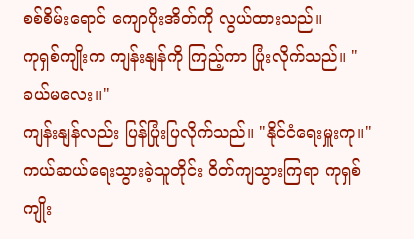စစ်စိမ်းရောင် ကျောပိုးအိတ်ကို လွယ်ထားသည်။
ကုရှစ်ကျိုးက ကျန်းနျန်ကို ကြည့်ကာ ပြုံးလိုက်သည်။ "ခယ်မလေး။"
ကျန်းနျန်လည်း ပြန်ပြုံးပြလိုက်သည်။ "နိုင်ငံရေးမှူးကု။"
ကယ်ဆယ်ရေးသွားခဲ့သူတိုင်း ဝိတ်ကျသွားကြရာ ကုရှစ်ကျိုး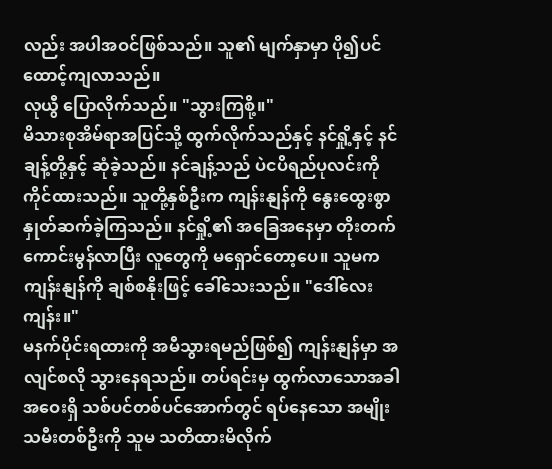လည်း အပါအဝင်ဖြစ်သည်။ သူ၏ မျက်နှာမှာ ပို၍ပင် ထောင့်ကျလာသည်။
လုယွီ ပြောလိုက်သည်။ "သွားကြစို့။"
မိသားစုအိမ်ရာအပြင်သို့ ထွက်လိုက်သည်နှင့် နင်ရှို့နှင့် နင်ချန့်တို့နှင့် ဆုံခဲ့သည်။ နင်ချန့်သည် ပဲငပိရည်ပုလင်းကို ကိုင်ထားသည်။ သူတို့နှစ်ဦးက ကျန်းနျန်ကို နွေးထွေးစွာ နှုတ်ဆက်ခဲ့ကြသည်။ နင်ရှို့၏ အခြေအနေမှာ တိုးတက်ကောင်းမွန်လာပြီး လူတွေကို မရှောင်တော့ပေ။ သူမက ကျန်းနျန်ကို ချစ်စနိုးဖြင့် ခေါ်သေးသည်။ "ဒေါ်လေးကျန်း။"
မနက်ပိုင်းရထားကို အမီသွားရမည်ဖြစ်၍ ကျန်းနျန်မှာ အလျင်စလို သွားနေရသည်။ တပ်ရင်းမှ ထွက်လာသောအခါ အဝေးရှိ သစ်ပင်တစ်ပင်အောက်တွင် ရပ်နေသော အမျိုးသမီးတစ်ဦးကို သူမ သတိထားမိလိုက်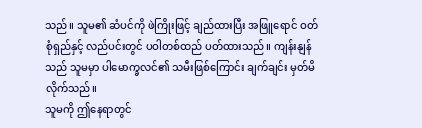သည်။ သူမ၏ ဆံပင်ကို ဖဲကြိုးဖြင့် ချည်ထားပြီး အဖြူရောင် ဝတ်စုံရှည်နှင့် လည်ပင်းတွင် ပဝါတစ်ထည် ပတ်ထားသည်။ ကျန်းနျန်သည် သူမမှာ ပါမောက္ခလင်၏ သမီးဖြစ်ကြောင်း ချက်ချင်း မှတ်မိလိုက်သည်။
သူမကို ဤနေရာတွင်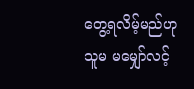တွေ့ရလိမ့်မည်ဟု သူမ မမျှော်လင့်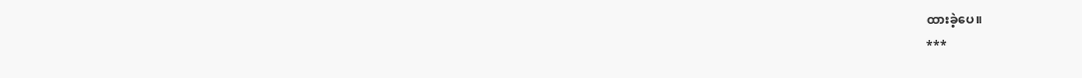ထားခဲ့ပေ။
***